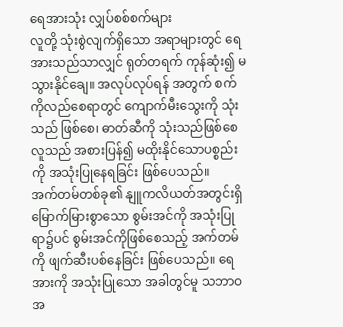ရေအားသုံး လျှပ်စစ်စက်များ
လူတို့ သုံးစွဲလျက်ရှိသော အရာများတွင် ရေအားသည်သာလျှင် ရုတ်တရက် ကုန်ဆုံး၍ မသွားနိုင်ချေ။ အလုပ်လုပ်ရန် အတွက် စက်ကိုလည်စေရာတွင် ကျောက်မီးသွေးကို သုံးသည် ဖြစ်စေ၊ ဓာတ်ဆီကို သုံးသည်ဖြစ်စေ လူသည် အစားပြန်၍ မထိုးနိုင်သောပစ္စည်းကို အသုံးပြုနေရခြင်း ဖြစ်ပေသည်။
အက်တမ်တစ်ခု၏ နျူကလိယတ်အတွင်းရှိ မြောက်မြားစွာသော စွမ်းအင်ကို အသုံးပြုရာ၌ပင် စွမ်းအင်ကိုဖြစ်စေသည့် အက်တမ်ကို ဖျက်ဆီးပစ်နေခြင်း ဖြစ်ပေသည်။ ရေအားကို အသုံးပြုသော အခါတွင်မူ သဘာဝအ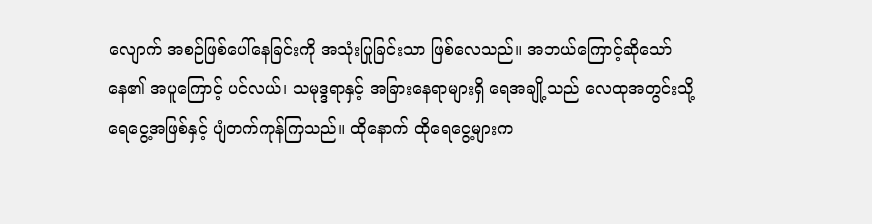လျောက် အစဉ်ဖြစ်ပေါ်နေခြင်းကို အသုံးပြုခြင်းသာ ဖြစ်လေသည်။ အဘယ်ကြောင့်ဆိုသော် နေ၏ အပူကြောင့် ပင်လယ်၊ သမုဒ္ဒရာနှင့် အခြားနေရာများရှိ ရေအချို့သည် လေထုအတွင်းသို့ ရေငွေ့အဖြစ်နှင့် ပျံတက်ကုန်ကြသည်။ ထိုနောက် ထိုရေငွေ့များက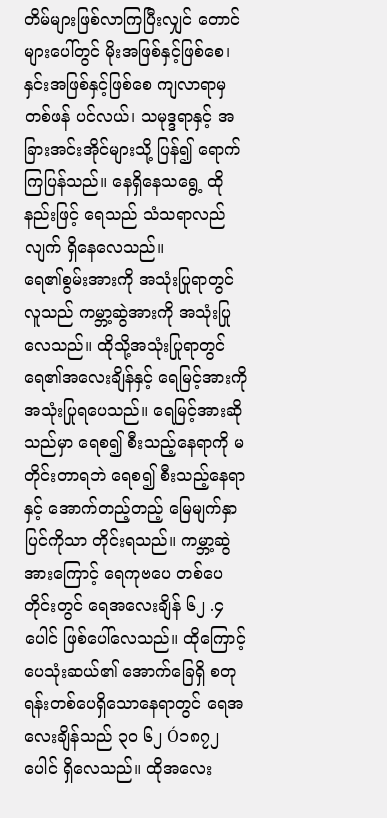တိမ်များဖြစ်လာကြပြီးလျှင် တောင်များပေါ်တွင် မိုးအဖြစ်နှင့်ဖြစ်စေ၊ နှင်းအဖြစ်နှင့်ဖြစ်စေ ကျလာရာမှ တစ်ဖန် ပင်လယ်၊ သမုဒ္ဒရာနှင့် အခြားအင်းအိုင်များသို့ ပြန်၍ ရောက်ကြပြန်သည်။ နေရှိနေသရွေ့ ထိုနည်းဖြင့် ရေသည် သံသရာလည်လျက် ရှိနေလေသည်။
ရေ၏စွမ်းအားကို အသုံးပြုရာတွင် လူသည် ကမ္ဘာ့ဆွဲအားကို အသုံးပြုလေသည်။ ထိုသို့အသုံးပြုရာတွင် ရေ၏အလေးချိန်နှင့် ရေမြင့်အားကို အသုံးပြုရပေသည်။ ရေမြင့်အားဆိုသည်မှာ ရေစ၍ စီးသည့်နေရာကို မတိုင်းတာရဘဲ ရေစ၍ စီးသည့်နေရာနှင့် အောက်တည့်တည့် မြေမျက်နှာပြင်ကိုသာ တိုင်းရသည်။ ကမ္ဘာ့ဆွဲအားကြောင့် ရေကုဗပေ တစ်ပေတိုင်းတွင် ရေအလေးချိန် ၆၂ .၄ ပေါင် ဖြစ်ပေါ်လေသည်။ ထိုကြောင့် ပေသုံးဆယ်၏ အောက်ခြေရှိ စတုရန်းတစ်ပေရှိသောနေရာတွင် ရေအလေးချိန်သည် ၃ဝ ၆၂ Ó၁၈၇၂ ပေါင် ရှိလေသည်။ ထိုအလေး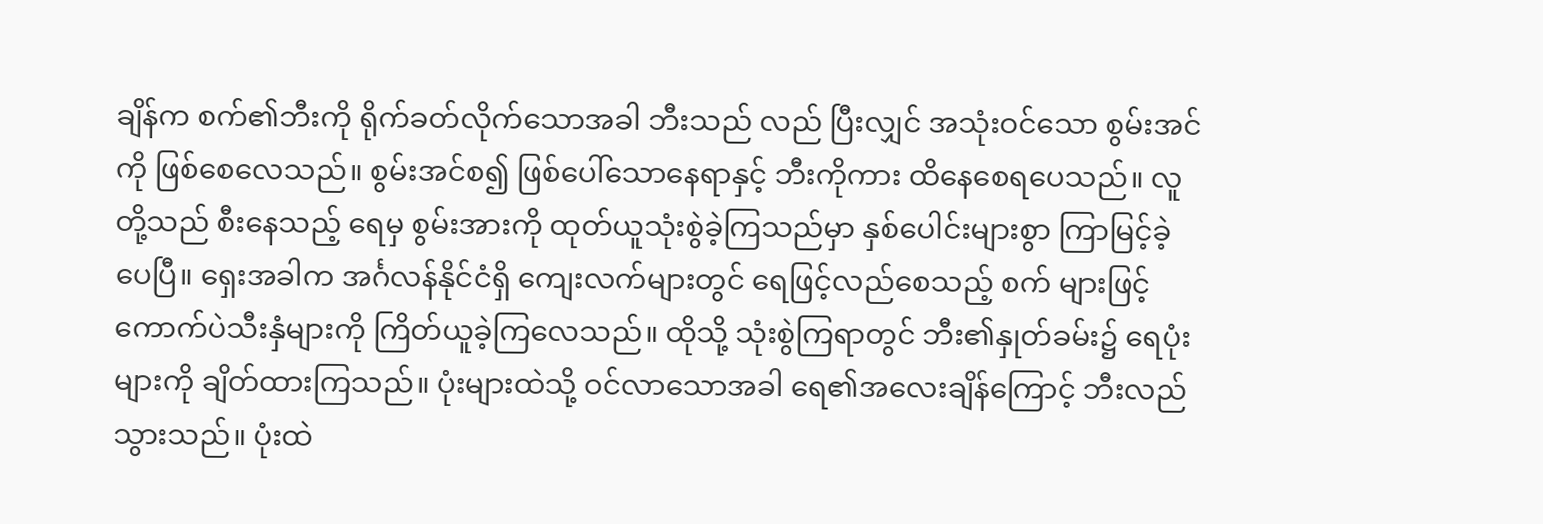ချိန်က စက်၏ဘီးကို ရိုက်ခတ်လိုက်သောအခါ ဘီးသည် လည် ပြီးလျှင် အသုံးဝင်သော စွမ်းအင်ကို ဖြစ်စေလေသည်။ စွမ်းအင်စ၍ ဖြစ်ပေါ်သောနေရာနှင့် ဘီးကိုကား ထိနေစေရပေသည်။ လူတို့သည် စီးနေသည့် ရေမှ စွမ်းအားကို ထုတ်ယူသုံးစွဲခဲ့ကြသည်မှာ နှစ်ပေါင်းများစွာ ကြာမြင့်ခဲ့ပေပြီ။ ရှေးအခါက အင်္ဂလန်နိုင်ငံရှိ ကျေးလက်များတွင် ရေဖြင့်လည်စေသည့် စက် များဖြင့် ကောက်ပဲသီးနှံများကို ကြိတ်ယူခဲ့ကြလေသည်။ ထိုသို့ သုံးစွဲကြရာတွင် ဘီး၏နှုတ်ခမ်း၌ ရေပုံးများကို ချိတ်ထားကြသည်။ ပုံးများထဲသို့ ဝင်လာသောအခါ ရေ၏အလေးချိန်ကြောင့် ဘီးလည်သွားသည်။ ပုံးထဲ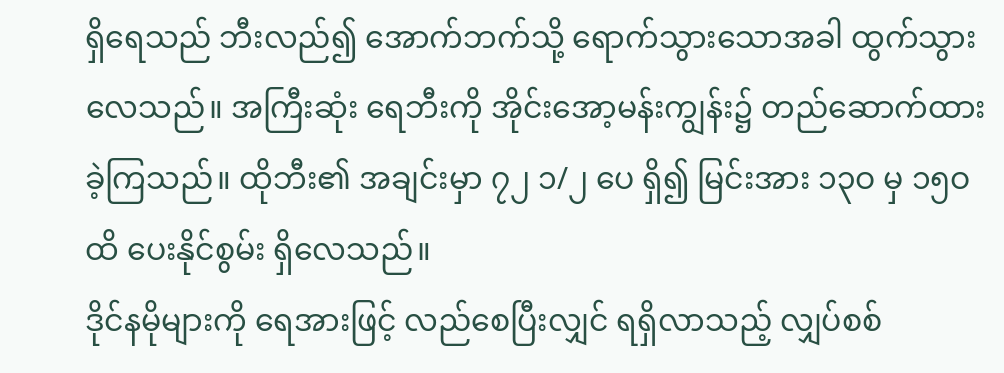ရှိရေသည် ဘီးလည်၍ အောက်ဘက်သို့ ရောက်သွားသောအခါ ထွက်သွားလေသည်။ အကြီးဆုံး ရေဘီးကို အိုင်းအော့မန်းကျွန်း၌ တည်ဆောက်ထားခဲ့ကြသည်။ ထိုဘီး၏ အချင်းမှာ ၇၂ ၁/၂ ပေ ရှိ၍ မြင်းအား ၁၃ဝ မှ ၁၅ဝ ထိ ပေးနိုင်စွမ်း ရှိလေသည်။
ဒိုင်နမိုများကို ရေအားဖြင့် လည်စေပြီးလျှင် ရရှိလာသည့် လျှပ်စစ်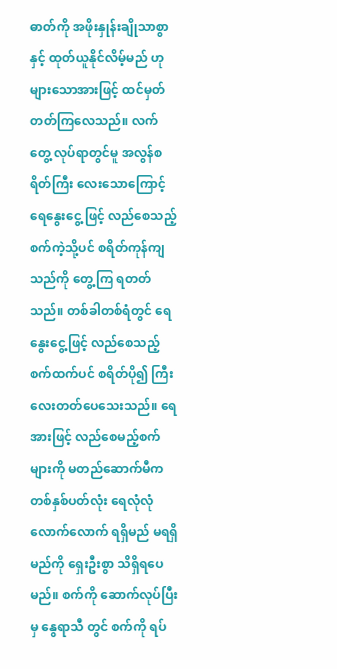ဓာတ်ကို အဖိုးနှုန်းချိုသာစွာနှင့် ထုတ်ယူနိုင်လိမ့်မည် ဟု များသောအားဖြင့် ထင်မှတ်တတ်ကြလေသည်။ လက်တွေ့ လုပ်ရာတွင်မူ အလွန်စရိတ်ကြီး လေးသောကြောင့် ရေနွေးငွေ့ ဖြင့် လည်စေသည့်စက်ကဲ့သို့ပင် စရိတ်ကုန်ကျသည်ကို တွေ့ကြ ရတတ်သည်။ တစ်ခါတစ်ရံတွင် ရေနွေးငွေ့ဖြင့် လည်စေသည့် စက်ထက်ပင် စရိတ်ပို၍ ကြီးလေးတတ်ပေသေးသည်။ ရေအားဖြင့် လည်စေမည့်စက်များကို မတည်ဆောက်မီက တစ်နှစ်ပတ်လုံး ရေလုံလုံလောက်လောက် ရရှိမည် မရရှိမည်ကို ရှေးဦးစွာ သိရှိရပေမည်။ စက်ကို ဆောက်လုပ်ပြီးမှ နွေရာသီ တွင် စက်ကို ရပ်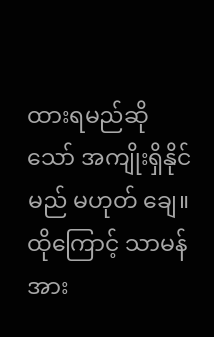ထားရမည်ဆိုသော် အကျိုးရှိနိုင်မည် မဟုတ် ချေ။ ထိုကြောင့် သာမန်အား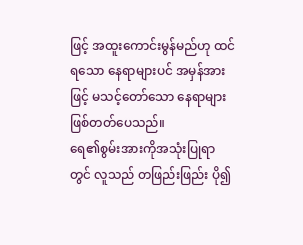ဖြင့် အထူးကောင်းမွန်မည်ဟု ထင်ရသော နေရာများပင် အမှန်အားဖြင့် မသင့်တော်သော နေရာများ ဖြစ်တတ်ပေသည်။
ရေ၏စွမ်းအားကိုအသုံးပြုရာတွင် လူသည် တဖြည်းဖြည်း ပို၍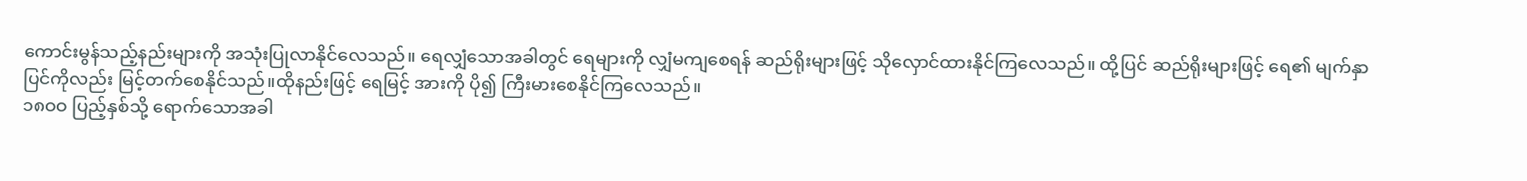ကောင်းမွန်သည့်နည်းများကို အသုံးပြုလာနိုင်လေသည်။ ရေလျှံသောအခါတွင် ရေများကို လျှံမကျစေရန် ဆည်ရိုးများဖြင့် သိုလှောင်ထားနိုင်ကြလေသည်။ ထို့ပြင် ဆည်ရိုးများဖြင့် ရေ၏ မျက်နှာပြင်ကိုလည်း မြင့်တက်စေနိုင်သည်။ထိုနည်းဖြင့် ရေမြင့် အားကို ပို၍ ကြီးမားစေနိုင်ကြလေသည်။
၁၈ဝဝ ပြည့်နှစ်သို့ ရောက်သောအခါ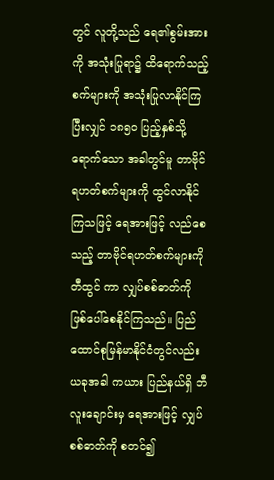တွင် လူတို့သည် ရေ၏စွမ်းအားကို အသုံးပြုရာ၌ ထိရောက်သည့် စက်များကို အသုံးပြုလာနိုင်ကြပြီးလျှင် ၁၈၅ဝ ပြည့်နှစ်သို့ ရောက်သော အခါတွင်မူ တာဗိုင်ရဟတ်စက်များကို ထွင်လာနိုင်ကြသဖြင့် ရေအားဖြင့် လည်စေသည့် တာဗိုင်ရဟတ်စက်များကို တီထွင် ကာ လျှပ်စစ်ဓာတ်ကို ဖြစ်ပေါ်စေနိုင်ကြသည်။ ပြည်ထောင်စုမြန်မာနိုင်ငံတွင်လည်း ယခုအခါ ကယား ပြည်နယ်ရှိ ဘီလူးချောင်းမှ ရေအားဖြင့် လျှပ်စစ်ဓာတ်ကို စတင်၍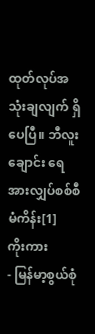ထုတ်လုပ်အသုံးချလျက် ရှိပေပြီ။ ဘီလူးချောင်း ရေအားလျှပ်စစ်စီမံကိန်း[1]
ကိုးကား
- မြန်မာ့စွယ်စုံ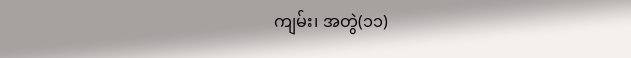ကျမ်း၊ အတွဲ(၁၁)